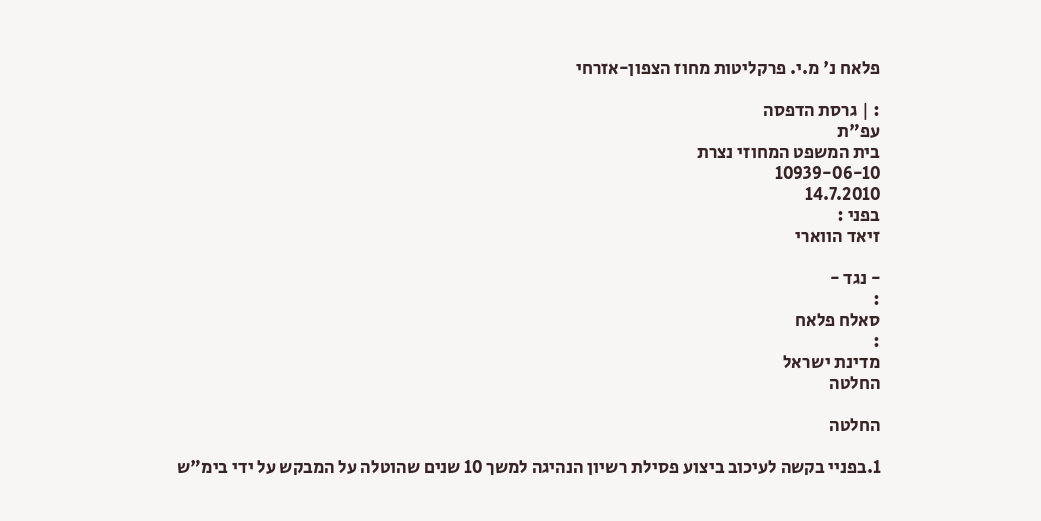פלאח נ' מ.י. פרקליטות מחוז הצפון-אזרחי

: | גרסת הדפסה
עפ"ת
בית המשפט המחוזי נצרת
10939-06-10
14.7.2010
בפני :
זיאד הווארי

- נגד -
:
סאלח פלאח
:
מדינת ישראל
החלטה

החלטה

1.בפניי בקשה לעיכוב ביצוע פסילת רשיון הנהיגה למשך 10 שנים שהוטלה על המבקש על ידי בימ"ש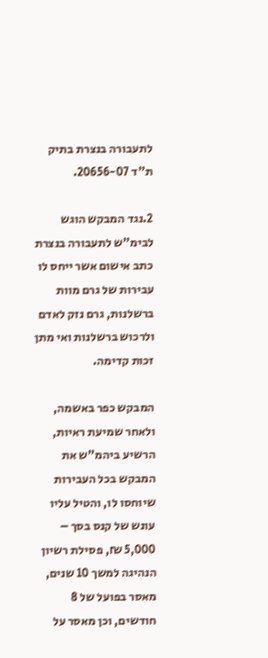לתעבורה בנצרת בתיק ת"ד 20656-07.

2.נגד המבקש הוגש לבימ"ש לתעבורה בנצרת כתב אישום אשר ייחס לו עבירות של גרם מוות ברשלנות, גרם נזק לאדם ולרכוש ברשלנות ואי מתן זכות קדימה.

המבקש כפר באשמה, ולאחר שמיעת ראיות, הרשיע ביהמ"ש את המבקש בכל העבירות שיוחסו לו, והטיל עליו עונש של קנס בסך – 5,000 ₪, פסילת רשיון הנהיגה למשך 10 שנים, מאסר בפועל של 8 חודשים, וכן מאסר על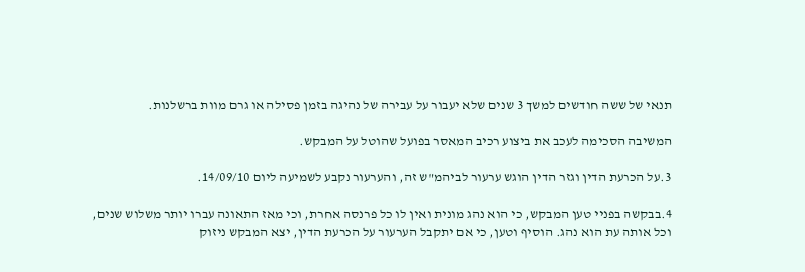תנאי של ששה חודשים למשך 3 שנים שלא יעבור על עבירה של נהיגה בזמן פסילה או גרם מוות ברשלנות.

המשיבה הסכימה לעכב את ביצוע רכיב המאסר בפועל שהוטל על המבקש.

3.על הכרעת הדין וגזר הדין הוגש ערעור לביהמ"ש זה, והערעור נקבע לשמיעה ליום 14/09/10.

4.בבקשה בפניי טען המבקש, כי הוא נהג מונית ואין לו כל פרנסה אחרת, וכי מאז התאונה עברו יותר משלוש שנים, וכל אותה עת הוא נהג. הוסיף וטען, כי אם יתקבל הערעור על הכרעת הדין, יצא המבקש ניזוק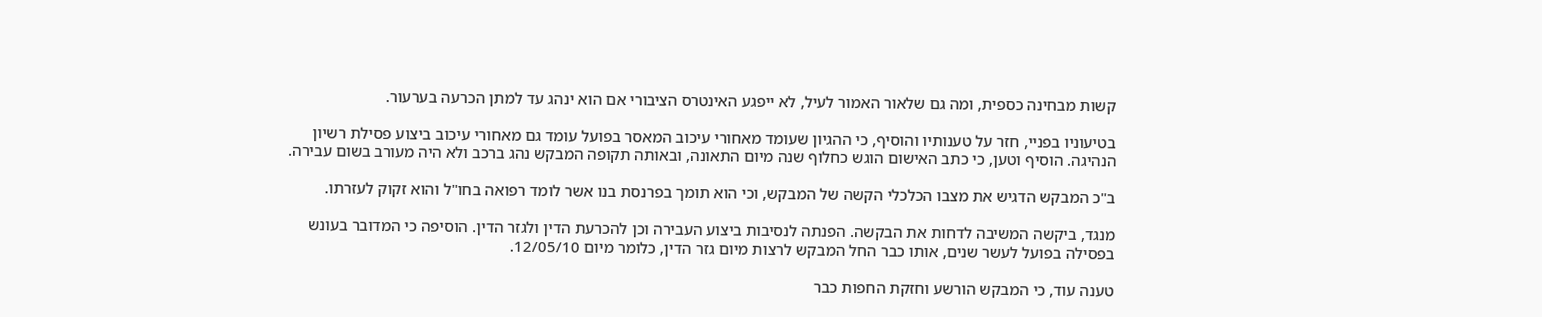קשות מבחינה כספית, ומה גם שלאור האמור לעיל, לא ייפגע האינטרס הציבורי אם הוא ינהג עד למתן הכרעה בערעור.

בטיעוניו בפניי, חזר על טענותיו והוסיף, כי ההגיון שעומד מאחורי עיכוב המאסר בפועל עומד גם מאחורי עיכוב ביצוע פסילת רשיון הנהיגה. הוסיף וטען, כי כתב האישום הוגש כחלוף שנה מיום התאונה, ובאותה תקופה המבקש נהג ברכב ולא היה מעורב בשום עבירה.

ב"כ המבקש הדגיש את מצבו הכלכלי הקשה של המבקש, וכי הוא תומך בפרנסת בנו אשר לומד רפואה בחו"ל והוא זקוק לעזרתו.

מנגד, ביקשה המשיבה לדחות את הבקשה. הפנתה לנסיבות ביצוע העבירה וכן להכרעת הדין ולגזר הדין. הוסיפה כי המדובר בעונש בפסילה בפועל לעשר שנים, אותו כבר החל המבקש לרצות מיום גזר הדין, כלומר מיום 12/05/10.

טענה עוד, כי המבקש הורשע וחזקת החפות כבר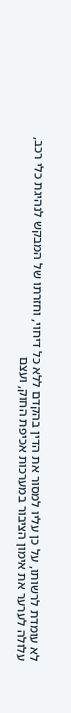לא עומדת לרשותו, על כן עליו למסור את הדין בהקדם ללא כל דיחוי, וחזרתו של המבקש לנהיגת כלי רכב, עלולה לערער את אימון הציבור במערכות אכיפת החוק, ועצם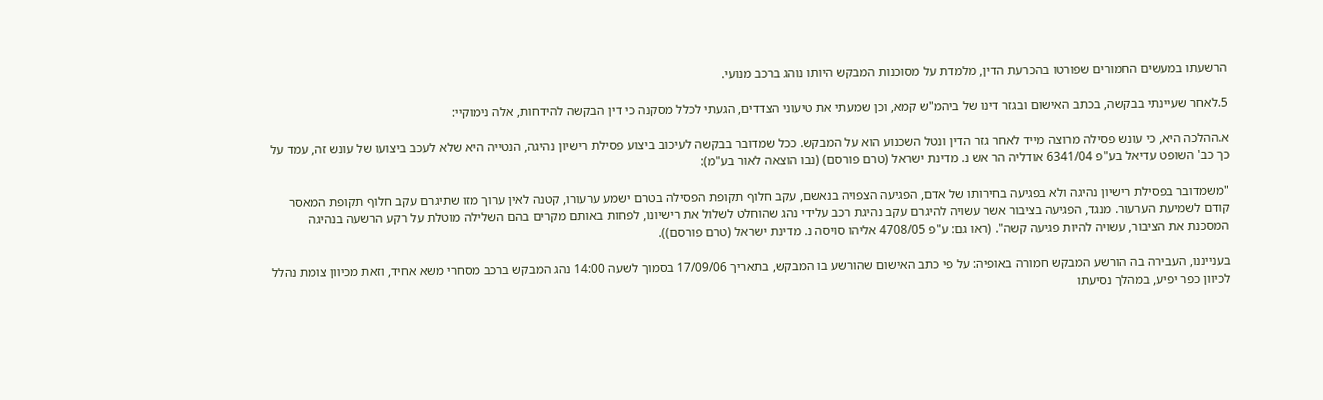הרשעתו במעשים החמורים שפורטו בהכרעת הדין, מלמדת על מסוכנות המבקש היותו נוהג ברכב מנועי.

5.לאחר שעיינתי בבקשה, בכתב האישום ובגזר דינו של ביהמ"ש קמא, וכן שמעתי את טיעוני הצדדים, הגעתי לכלל מסקנה כי דין הבקשה להידחות, אלה נימוקיי:

א.ההלכה היא, כי עונש פסילה מרוצה מייד לאחר גזר הדין ונטל השכנוע הוא על המבקש. ככל שמדובר בבקשה לעיכוב ביצוע פסילת רישיון נהיגה, הנטייה היא שלא לעכב ביצועו של עונש זה, עמד על כך כב' השופט עדיאל בע"פ 6341/04 אודליה הר אש נ. מדינת ישראל (טרם פורסם) (נבו הוצאה לאור בע"מ):

"משמדובר בפסילת רישיון נהיגה ולא בפגיעה בחירותו של אדם, הפגיעה הצפויה בנאשם, עקב חלוף תקופת הפסילה בטרם ישמע ערעורו, קטנה לאין ערוך מזו שתיגרם עקב חלוף תקופת המאסר קודם לשמיעת הערעור. מנגד, הפגיעה בציבור אשר עשויה להיגרם עקב נהיגת רכב עלידי נהג שהוחלט לשלול את רישיונו, לפחות באותם מקרים בהם השלילה מוטלת על רקע הרשעה בנהיגה המסכנת את הציבור, עשויה להיות פגיעה קשה". (ראו גם: ע"פ 4708/05 אליהו סויסה נ. מדינת ישראל (טרם פורסם)).

בענייננו, העבירה בה הורשע המבקש חמורה באופיה: על פי כתב האישום שהורשע בו המבקש, בתאריך 17/09/06 בסמוך לשעה 14:00 נהג המבקש ברכב מסחרי משא אחיד, וזאת מכיוון צומת נהלל לכיוון כפר יפיע, במהלך נסיעתו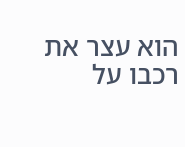הוא עצר את רכבו על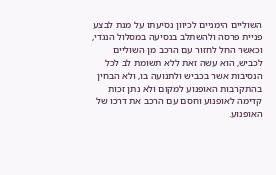השוליים הימניים לכיוון נסיעתו על מנת לבצע פניית פרסה ולהשתלב בנסיעה במסלול הנגדי, וכאשר החל לחזור עם הרכב מן השוליים לכביש, הוא עשה זאת ללא תשומת לב לכל הנסיבות אשר בכביש ולתנועה בו, ולא הבחין בהתקרבות האופנוע למקום ולא נתן זכות קדימה לאופנוע וחסם עם הרכב את דרכו של האופנוע.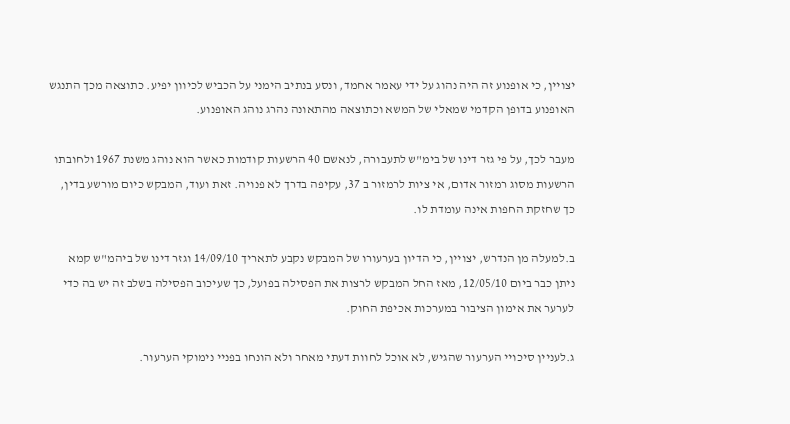יצויין, כי אופנוע זה היה נהוג על ידי עאמר אחמד, ונסע בנתיב הימני על הכביש לכיוון יפיע. כתוצאה מכך התנגש האופנוע בדופן הקדמי שמאלי של המשא וכתוצאה מהתאונה נהרג נוהג האופנוע.

מעבר לכך, על פי גזר דינו של בימ"ש לתעבורה, לנאשם 40 הרשעות קודמות כאשר הוא נוהג משנת 1967 ולחובתו הרשעות מסוג רמזור אדום, אי ציות לרמזור ב 37, עקיפה בדרך לא פנויה. זאת ועוד, המבקש כיום מורשע בדין, כך שחזקת החפות אינה עומדת לו.

ב.למעלה מן הנדרש, יצויין, כי הדיון בערעורו של המבקש נקבע לתאריך 14/09/10 וגזר דינו של ביהמ"ש קמא ניתן כבר ביום 12/05/10, מאז החל המבקש לרצות את הפסילה בפועל, כך שעיכוב הפסילה בשלב זה יש בה כדי לערער את אימון הציבור במערכות אכיפת החוק.

ג.לעניין סיכויי הערעור שהגיש, לא אוכל לחוות דעתי מאחר ולא הונחו בפניי נימוקי הערעור.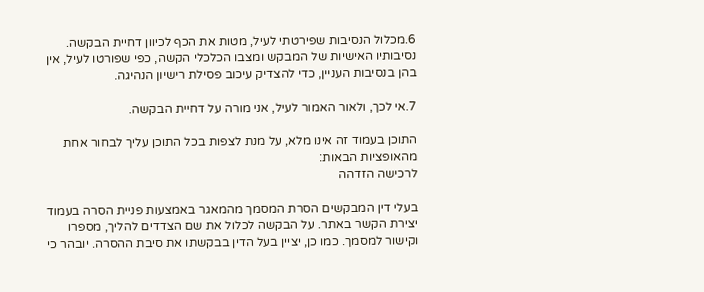6.מכלול הנסיבות שפירטתי לעיל, מטות את הכף לכיוון דחיית הבקשה. נסיבותיו האישיות של המבקש ומצבו הכלכלי הקשה, כפי שפורטו לעיל, אין בהן בנסיבות העניין, כדי להצדיק עיכוב פסילת רישיון הנהיגה.

7.אי לכך, ולאור האמור לעיל, אני מורה על דחיית הבקשה.

התוכן בעמוד זה אינו מלא, על מנת לצפות בכל התוכן עליך לבחור אחת מהאופציות הבאות:
לרכישה הזדהה

בעלי דין המבקשים הסרת המסמך מהמאגר באמצעות פניית הסרה בעמוד יצירת הקשר באתר. על הבקשה לכלול את שם הצדדים להליך, מספרו וקישור למסמך. כמו כן, יציין בעל הדין בבקשתו את סיבת ההסרה. יובהר כי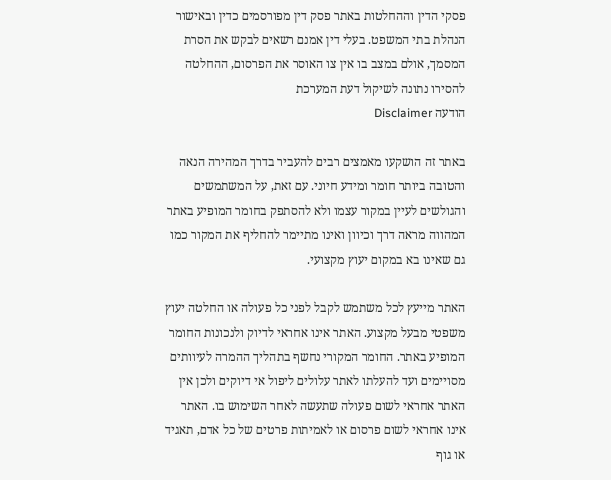פסקי הדין וההחלטות באתר פסק דין מפורסמים כדין ובאישור הנהלת בתי המשפט. בעלי דין אמנם רשאים לבקש את הסרת המסמך, אולם במצב בו אין צו האוסר את הפרסום, ההחלטה להסירו נתונה לשיקול דעת המערכת
הודעה Disclaimer

באתר זה הושקעו מאמצים רבים להעביר בדרך המהירה הנאה והטובה ביותר חומר ומידע חיוני. עם זאת, על המשתמשים והגולשים לעיין במקור עצמו ולא להסתפק בחומר המופיע באתר המהווה מראה דרך וכיוון ואינו מתיימר להחליף את המקור כמו גם שאינו בא במקום יעוץ מקצועי.

האתר מייעץ לכל משתמש לקבל לפני כל פעולה או החלטה יעוץ משפטי מבעל מקצוע. האתר אינו אחראי לדיוק ולנכונות החומר המופיע באתר. החומר המקורי נחשף בתהליך ההמרה לעיוותים מסויימים ועד להעלתו לאתר עלולים ליפול אי דיוקים ולכן אין האתר אחראי לשום פעולה שתעשה לאחר השימוש בו. האתר אינו אחראי לשום פרסום או לאמיתות פרטים של כל אדם, תאגיד או גוף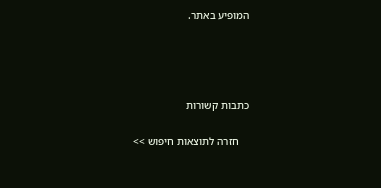המופיע באתר.




כתבות קשורות

    חזרה לתוצאות חיפוש >>